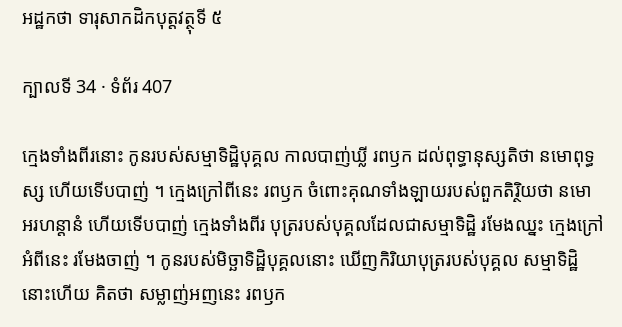អដ្ឋកថា ទារុសាកដិកបុត្តវត្ថុទី ៥

ក្បាលទី 34 · ទំព័រ 407

ក្មេងទាំងពីរនោះ កូនរបស់សម្មាទិដ្ឋិបុគ្គល កាលបាញ់ឃ្លី រពឫក ដល់ពុទ្ធានុស្សតិថា នមោពុទ្ធស្ស ហើយទើបបាញ់ ។ ក្មេងក្រៅពីនេះ រពឫក ចំពោះគុណទាំងឡាយរបស់ពួកតិរ្ថិយថា នមោ អរហន្តានំ ហើយទើបបាញ់ ក្មេងទាំងពីរ បុត្ររបស់បុគ្គលដែលជាសម្មាទិដ្ឋិ រមែងឈ្នះ ក្មេងក្រៅអំពីនេះ រមែងចាញ់ ។ កូនរបស់មិច្ឆាទិដ្ឋិបុគ្គលនោះ ឃើញកិរិយាបុត្ររបស់បុគ្គល សម្មាទិដ្ឋិនោះហើយ គិតថា សម្លាញ់អញនេះ រពឫក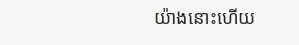យ៉ាងនោះហើយ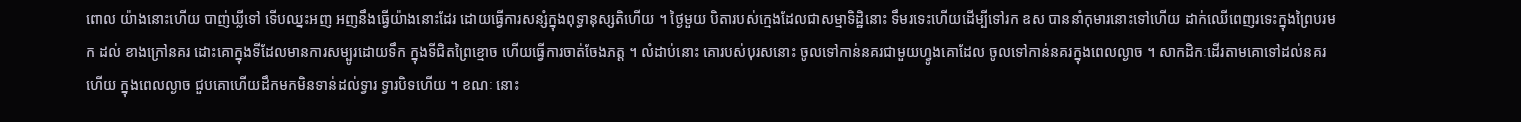ពោល យ៉ាងនោះហើយ បាញ់ឃ្លីទៅ ទើបឈ្នះអញ អញនឹងធ្វើយ៉ាងនោះដែរ ដោយធ្វើការសន្សំក្នុងពុទ្ធានុស្សតិហើយ ។ ថ្ងៃមួយ បិតារបស់ក្មេងដែលជាសម្មាទិដ្ឋិនោះ ទឹមរទេះហើយដើម្បីទៅរក ឧស បាននាំកុមារនោះទៅហើយ ដាក់ឈើពេញរទេះក្នុងព្រៃបរមក ដល់ ខាងក្រៅនគរ ដោះគោក្នុងទីដែលមានការសម្បូរដោយទឹក ក្នុងទីជិតព្រៃខ្មោច ហើយធ្វើការចាត់ចែងភត្ត ។ លំដាប់នោះ គោរបស់បុរសនោះ ចូលទៅកាន់នគរជាមួយហ្វូងគោដែល ចូលទៅកាន់នគរក្នុងពេលល្ងាច ។ សាកដិកៈដើរតាមគោទៅដល់នគរហើយ ក្នុងពេលល្ងាច ជួបគោហើយដឹកមកមិនទាន់ដល់ទ្វារ ទ្វារបិទហើយ ។ ខណៈ នោះ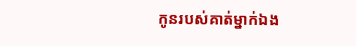កូនរបស់គាត់ម្នាក់ឯង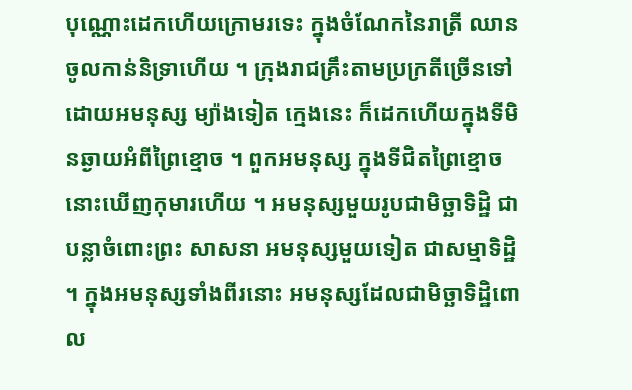បុណ្ណោះដេកហើយក្រោមរទេះ ក្នុងចំណែកនៃរាត្រី ឈានចូលកាន់និទ្រាហើយ ។ ក្រុងរាជគ្រឹះតាមប្រក្រតីច្រើនទៅដោយអមនុស្ស ម្យ៉ាងទៀត ក្មេងនេះ ក៏ដេកហើយក្នុងទីមិនឆ្ងាយអំពីព្រៃខ្មោច ។ ពួកអមនុស្ស ក្នុងទីជិតព្រៃខ្មោច នោះឃើញកុមារហើយ ។ អមនុស្សមួយរូបជាមិច្ឆាទិដ្ឋិ ជាបន្លាចំពោះព្រះ សាសនា អមនុស្សមួយទៀត ជាសម្មាទិដ្ឋិ ។ ក្នុងអមនុស្សទាំងពីរនោះ អមនុស្សដែលជាមិច្ឆាទិដ្ឋិពោល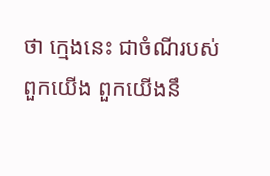ថា ក្មេងនេះ ជាចំណីរបស់ពួកយើង ពួកយើងនឹ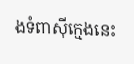ងទំពាស៊ីក្មេងនេះ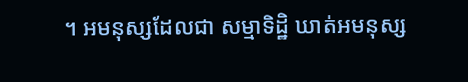។ អមនុស្សដែលជា សម្មាទិដ្ឋិ ឃាត់អមនុស្ស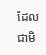ដែលជាមិ